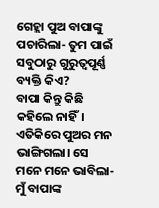ଗେହ୍ଲା ପୁଅ ବାପାଙ୍କୁ ପଚାରିଲା- ତୁମ ପାଇଁ ସବୁଠାରୁ ଗୁରୁତ୍ବପୂର୍ଣ୍ଣ ବ୍ୟକ୍ତି କିଏ?
ବାପା କିନ୍ତୁ କିଛି କହିଲେ ନାହିଁ। ଏତିକିରେ ପୁଅର ମନ ଭାଙ୍ଗିଗଲା। ସେ ମନେ ମନେ ଭାବିଲା- ମୁଁ ବାପାଙ୍କ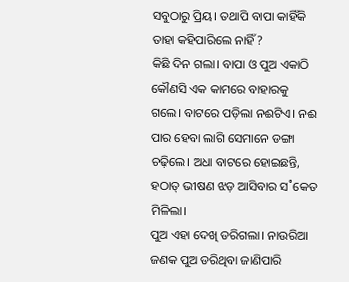ସବୁଠାରୁ ପ୍ରିୟ। ତଥାପି ବାପା କାହିଁକି ତାହା କହିପାରିଲେ ନାହିଁ?
କିଛି ଦିନ ଗଲା। ବାପା ଓ ପୁଅ ଏକାଠି କୌଣସି ଏକ କାମରେ ବାହାରକୁ ଗଲେ। ବାଟରେ ପଡ଼ିଲା ନଈଟିଏ। ନଈ ପାର ହେବା ଲାଗି ସେମାନେ ଡଙ୍ଗା ଚଢ଼ିଲେ। ଅଧା ବାଟରେ ହୋଇଛନ୍ତି, ହଠାତ୍‌ ଭୀଷଣ ଝଡ଼ ଆସିବାର ସ˚କେତ ମିଳିଲା।
ପୁଅ ଏହା ଦେଖି ଡରିଗଲା। ନାଉରିଆ ଜଣକ ପୁଅ ଡରିଥିବା ଜାଣିପାରି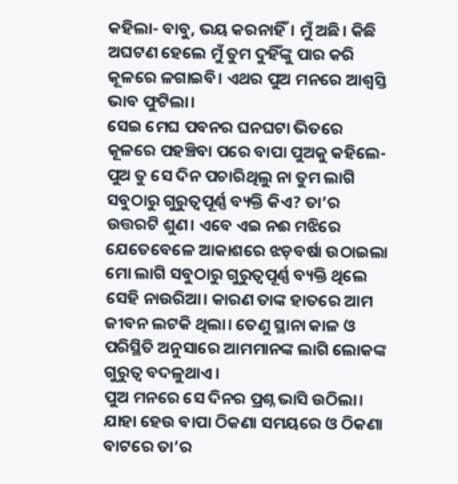କହିଲା- ବାବୁ, ଭୟ କରନାହିଁ। ମୁଁ ଅଛି। କିଛି ଅଘଟଣ ହେଲେ ମୁଁ ତୁମ ଦୁହିଁଙ୍କୁ ପାର କରି କୂଳରେ ଳଗାଇବି। ଏଥର ପୁଅ ମନରେ ଆଶ୍ବସ୍ତି ଭାବ ଫୁଟିଲା।
ସେଇ ମେଘ ପବନର ଘନଘଟା ଭିତରେ କୂଳରେ ପହଞ୍ଚିବା ପରେ ବାପା ପୁଅକୁ କହିଲେ- ପୁଅ ତୁ ସେ ଦିନ ପଚାରିଥିଲୁ ନା ତୁମ ଲାଗି ସବୁଠାରୁ ଗୁରୁତ୍ବପୂର୍ଣ୍ଣ ବ୍ୟକ୍ତି କିଏ? ତା’ର ଉତ୍ତରଟି ଶୁଣ। ଏବେ ଏଇ ନଈ ମଝିରେ ଯେତେବେଳେ ଆକାଶରେ ଝଡ଼ବର୍ଷା ଉଠାଇଲା ମୋ ଲାଗି ସବୁଠାରୁ ଗୁରୁତ୍ବପୂର୍ଣ୍ଣ ବ୍ୟକ୍ତି ଥିଲେ ସେହି ନାଉରିଆ। କାରଣ ତାଙ୍କ ହାତରେ ଆମ ଜୀବନ ଲଟକି ଥିଲା। ତେଣୁ ସ୍ଥାନା କାଳ ଓ ପରିସ୍ଥିତି ଅନୁସାରେ ଆମମାନଙ୍କ ଲାଗି ଲୋକଙ୍କ ଗୁରୁତ୍ବ ବଦଳୁଥାଏ।
ପୁଅ ମନରେ ସେ ଦିନର ପ୍ରଶ୍ନ ଭାସି ଉଠିଲା। ଯାହା ହେଉ ବାପା ଠିକଣା ସମୟରେ ଓ ଠିକଣା ବାଟରେ ତା’ର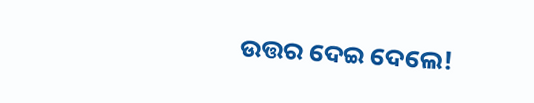ଉତ୍ତର ଦେଇ ଦେଲେ!